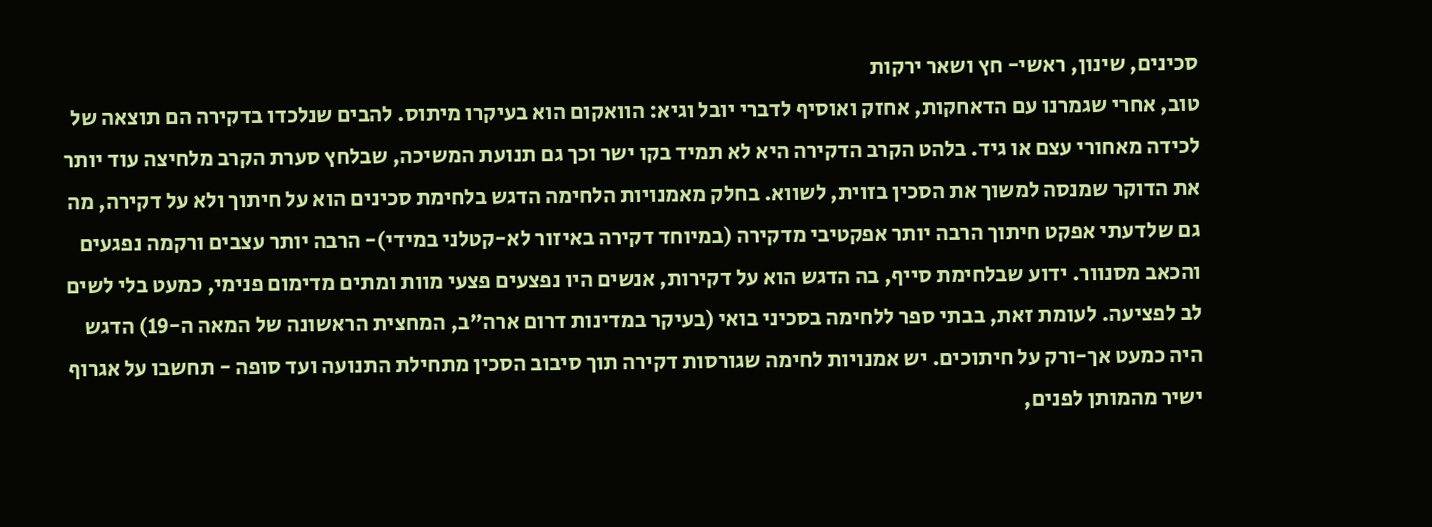סכינים, שינון, ראשי- חץ ושאר ירקות
טוב, אחרי שגמרנו עם הדאחקות, אחזק ואוסיף לדברי יובל וגיא: הוואקום הוא בעיקרו מיתוס. להבים שנלכדו בדקירה הם תוצאה של לכידה מאחורי עצם או גיד. בלהט הקרב הדקירה היא לא תמיד בקו ישר וכך גם תנועת המשיכה, שבלחץ סערת הקרב מלחיצה עוד יותר את הדוקר שמנסה למשוך את הסכין בזוית, לשווא. בחלק מאמנויות הלחימה הדגש בלחימת סכינים הוא על חיתוך ולא על דקירה, מה גם שלדעתי אפקט חיתוך הרבה יותר אפקטיבי מדקירה (במיוחד דקירה באיזור לא-קטלני במידי)- הרבה יותר עצבים ורקמה נפגעים והכאב מסנוור. ידוע שבלחימת סייף, בה הדגש הוא על דקירות, אנשים היו נפצעים פצעי מוות ומתים מדימום פנימי, כמעט בלי לשים לב לפציעה. לעומת זאת, בבתי ספר ללחימה בסכיני בואי (בעיקר במדינות דרום ארה"ב, המחצית הראשונה של המאה ה-19) הדגש היה כמעט אך-ורק על חיתוכים. יש אמנויות לחימה שגורסות דקירה תוך סיבוב הסכין מתחילת התנועה ועד סופה - תחשבו על אגרוף ישיר מהמותן לפנים,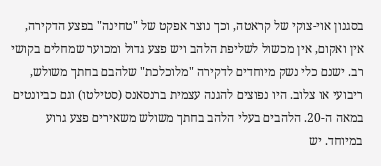בסגנון אוי-צוקי של קראטה, וכך נוצר אפקט של "טחינה" בפצע הדקירה, אין ואקום, אין מכשול לשליפת הלהב ויש פצע גדול ומכוער שמחלים בקושי רב. ישנם כלי נשק מיוחדים לדקירה "מלוכלכת" שלהבם בחתך משולש, ריבועי או צלוב. היו נפוצים להגנה עצמית ברנסאנס (סטילטו) וגם כביונטים במאה ה-20. הלהבים בעלי הלהב בחתך משולש משאירים פצע גרוע במיוחד. יש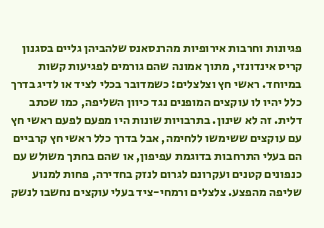פגיונות וחרבות אירופיות מהרנסאנס שלהביהן גליים בסגנון קריס אינדונזי, מתוך אמונה שהם גורמים לפגיעות קשות במיוחד. ראשי חץ וצלצלים: כשמדובר בכלי לציד או לדיג בדרך כלל יהיו לו עוקצים המופנים נגד כיוון השליפה, כמו שכתב דלית. זה לא שינון. בתרבויות שונות היו מפעם לפעם ראשי חץ עם עוקצים ששימשו ללחימה, אבל בדרך כלל ראשי חץ קרביים הם בעלי התרחבות בדוגמת עפיפון, או שהם בחתך משולש עם כנפונים קטנים ועקרונם לגרום לנזק בחדירה, פחות למנוע שליפה מהפצע. צלצלים ורמחי-ציד בעלי עוקצים נחשבו לנשק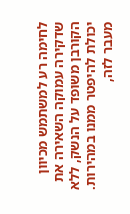לחימה רע למשתמש מכיוון שדקירה עמוקה השאירה את הקורבן משופד על הנשק, ללא יכולת להיפטר ממנו במהירות. מעבר לזה,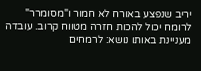יריב שנפצע באורח לא חמור ו"מסומרר" לרומח יכול להכות חזרה מטווח קרוב. עובדה מעניינת באותו נושא: לרמחים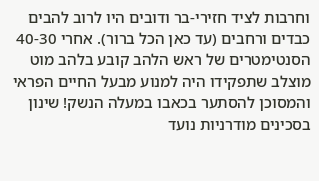וחרבות לציד חזירי-בר ודובים היו לרוב להבים כבדים ורחבים (עד כאן הכל ברור). אחרי 40-30 הסנטימטרים של ראש הלהב קובע בלהב מוט מוצלב שתפקידו היה למנוע מבעל החיים הפראי והמסוכן להסתער בכאבו במעלה הנשק! שינון בסכינים מודרניות נועד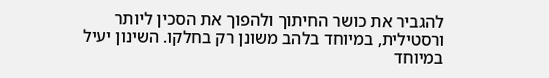להגביר את כושר החיתוך ולהפוך את הסכין ליותר ורסטילית, במיוחד בלהב משונן רק בחלקו. השינון יעיל במיוחד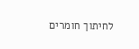לחיתוך חומרים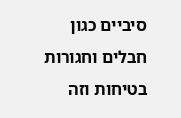סיביים כגון חבלים וחגורות בטיחות וזה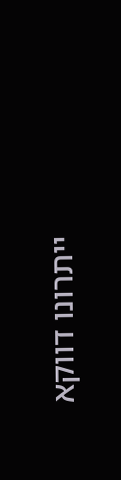ייתרונו דווקא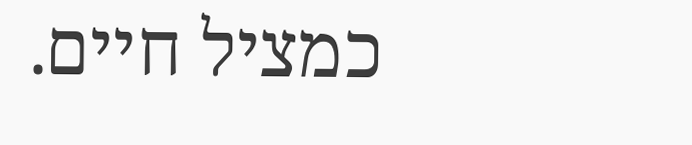כמציל חיים.